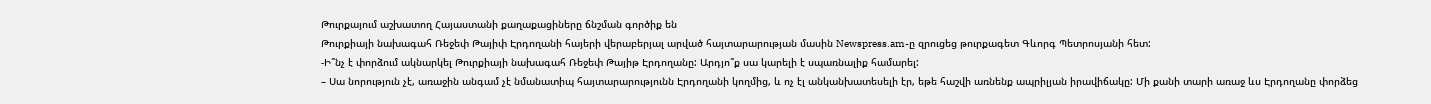Թուրքայում աշխատող Հայաստանի քաղաքացիները ճնշման գործիք են
Թուրքիայի նախագահ Ռեջեփ Թայիփ Էրդողանի հայերի վերաբերյալ արված հայտարարության մասին Newspress.am-ը զրուցեց թուրքագետ Գևորգ Պետրոսյանի հետ:
-Ի՞նչ է փորձում ակնարկել Թուրքիայի նախագահ Ռեջեփ Թայիթ Էրդողանը: Արդյո՞ք սա կարելի է սպառնալիք համարել:
– Սա նորություն չէ, առաջին անգամ չէ նմանատիպ հայտարարությունն Էրդողանի կողմից, և ոչ էլ անկանխատեսելի էր, եթե հաշվի առնենք ապրիլյան իրավիճակը: Մի քանի տարի առաջ ևս Էրդողանը փորձեց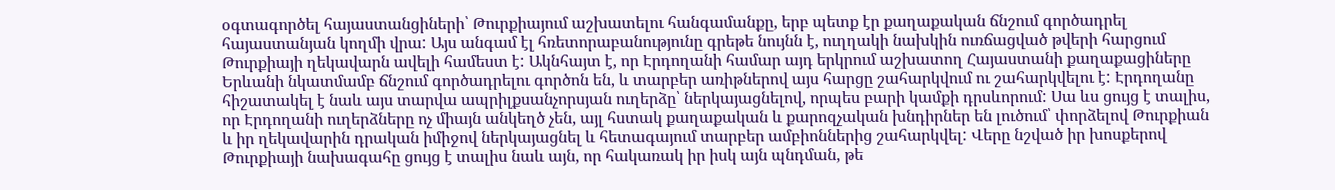օգտագործել հայաստանցիների՝ Թուրքիայում աշխատելու հանգամանքը, երբ պետք էր քաղաքական ճնշում գործադրել հայաստանյան կողմի վրա: Այս անգամ էլ հռետորաբանությունը գրեթե նույնն է, ուղղակի նախկին ուռճացված թվերի հարցում Թուրքիայի ղեկավարն ավելի համեստ է: Ակնհայտ է, որ Էրդողանի համար այդ երկրում աշխատող Հայաստանի քաղաքացիները Երևանի նկատմամբ ճնշում գործադրելու գործոն են, և տարբեր առիթներով այս հարցը շահարկվում ու շահարկվելու է: Էրդողանը հիշատակել է նաև այս տարվա ապրիլքսանչորսյան ուղերձը՝ ներկայացնելով, որպես բարի կամքի դրսևորում: Սա ևս ցույց է տալիս, որ Էրդողանի ուղերձները ոչ միայն անկեղծ չեն, այլ հստակ քաղաքական և քարոզչական խնդիրներ են լուծում՝ փորձելով Թուրքիան և իր ղեկավարին դրական իմիջով ներկայացնել և հետագայում տարբեր ամբիոններից շահարկվել: Վերը նշված իր խոսքերով Թուրքիայի նախագահը ցույց է տալիս նաև այն, որ հակառակ իր իսկ այն պնդման, թե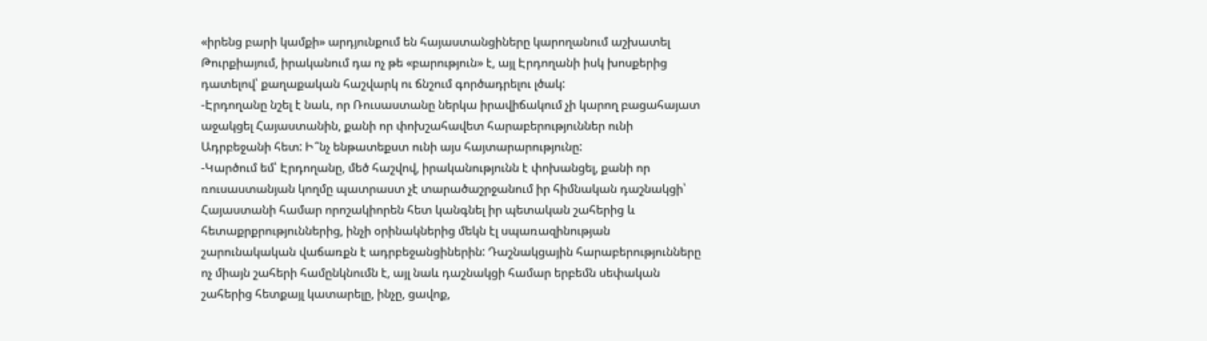«իրենց բարի կամքի» արդյունքում են հայաստանցիները կարողանում աշխատել Թուրքիայում, իրականում դա ոչ թե «բարություն» է, այլ Էրդողանի իսկ խոսքերից դատելով՝ քաղաքական հաշվարկ ու ճնշում գործադրելու լծակ:
-Էրդողանը նշել է նաև, որ Ռուսաստանը ներկա իրավիճակում չի կարող բացահայատ աջակցել Հայաստանին, քանի որ փոխշահավետ հարաբերություններ ունի Ադրբեջանի հետ: Ի՞նչ ենթատեքստ ունի այս հայտարարությունը:
-Կարծում եմ՝ Էրդողանը, մեծ հաշվով, իրականությունն է փոխանցել, քանի որ ռուսաստանյան կողմը պատրաստ չէ տարածաշրջանում իր հիմնական դաշնակցի՝ Հայաստանի համար որոշակիորեն հետ կանգնել իր պետական շահերից և հետաքրքրություններից, ինչի օրինակներից մեկն էլ սպառազինության շարունակական վաճառքն է ադրբեջանցիներին: Դաշնակցային հարաբերությունները ոչ միայն շահերի համընկնումն է, այլ նաև դաշնակցի համար երբեմն սեփական շահերից հետքայլ կատարելը, ինչը, ցավոք,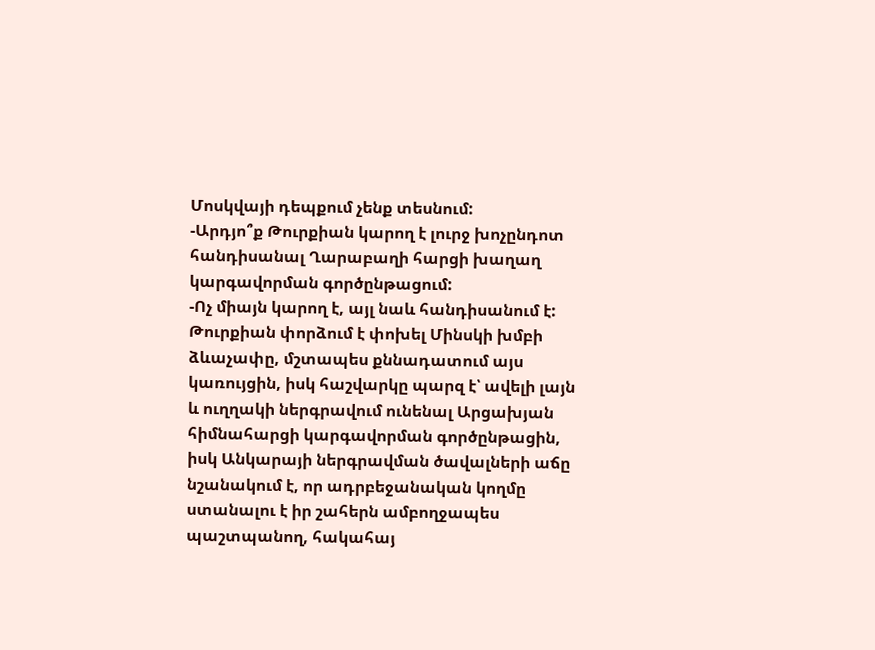Մոսկվայի դեպքում չենք տեսնում:
-Արդյո՞ք Թուրքիան կարող է լուրջ խոչընդոտ հանդիսանալ Ղարաբաղի հարցի խաղաղ կարգավորման գործընթացում:
-Ոչ միայն կարող է, այլ նաև հանդիսանում է: Թուրքիան փորձում է փոխել Մինսկի խմբի ձևաչափը, մշտապես քննադատում այս կառույցին, իսկ հաշվարկը պարզ է՝ ավելի լայն և ուղղակի ներգրավում ունենալ Արցախյան հիմնահարցի կարգավորման գործընթացին, իսկ Անկարայի ներգրավման ծավալների աճը նշանակում է, որ ադրբեջանական կողմը ստանալու է իր շահերն ամբողջապես պաշտպանող, հակահայ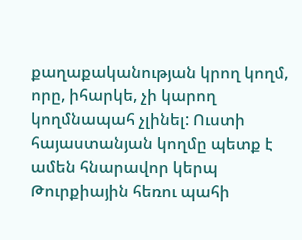քաղաքականության կրող կողմ, որը, իհարկե, չի կարող կողմնապահ չլինել: Ուստի հայաստանյան կողմը պետք է ամեն հնարավոր կերպ Թուրքիային հեռու պահի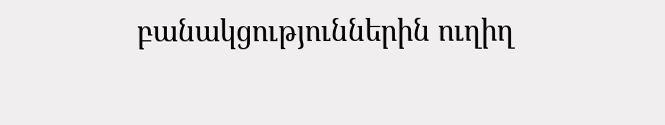բանակցություններին ուղիղ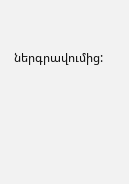ներգրավումից: